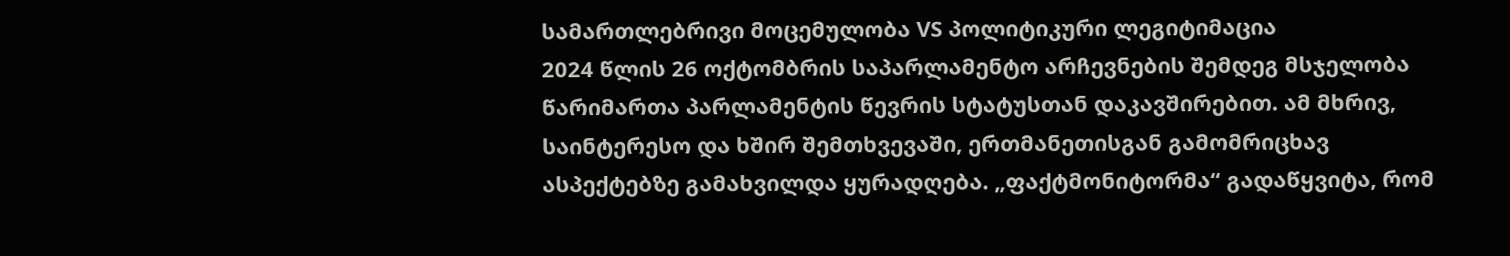სამართლებრივი მოცემულობა VS პოლიტიკური ლეგიტიმაცია
2024 წლის 26 ოქტომბრის საპარლამენტო არჩევნების შემდეგ მსჯელობა წარიმართა პარლამენტის წევრის სტატუსთან დაკავშირებით. ამ მხრივ, საინტერესო და ხშირ შემთხვევაში, ერთმანეთისგან გამომრიცხავ ასპექტებზე გამახვილდა ყურადღება. „ფაქტმონიტორმა“ გადაწყვიტა, რომ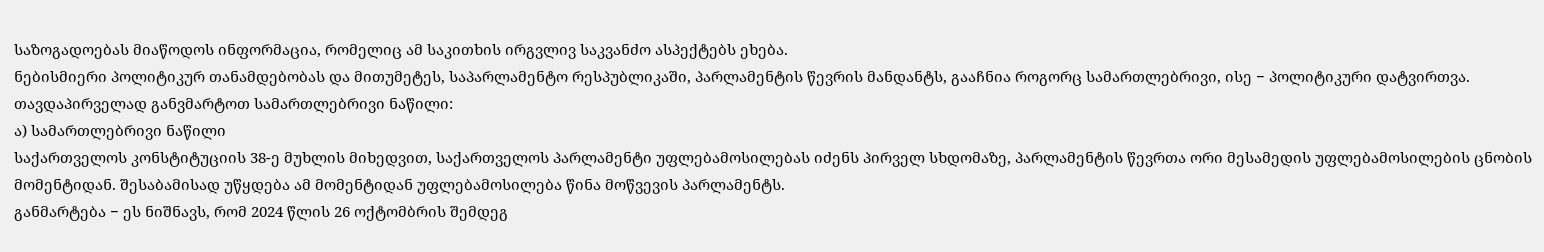საზოგადოებას მიაწოდოს ინფორმაცია, რომელიც ამ საკითხის ირგვლივ საკვანძო ასპექტებს ეხება.
ნებისმიერი პოლიტიკურ თანამდებობას და მითუმეტეს, საპარლამენტო რესპუბლიკაში, პარლამენტის წევრის მანდანტს, გააჩნია როგორც სამართლებრივი, ისე − პოლიტიკური დატვირთვა. თავდაპირველად განვმარტოთ სამართლებრივი ნაწილი:
ა) სამართლებრივი ნაწილი
საქართველოს კონსტიტუციის 38-ე მუხლის მიხედვით, საქართველოს პარლამენტი უფლებამოსილებას იძენს პირველ სხდომაზე, პარლამენტის წევრთა ორი მესამედის უფლებამოსილების ცნობის მომენტიდან. შესაბამისად უწყდება ამ მომენტიდან უფლებამოსილება წინა მოწვევის პარლამენტს.
განმარტება − ეს ნიშნავს, რომ 2024 წლის 26 ოქტომბრის შემდეგ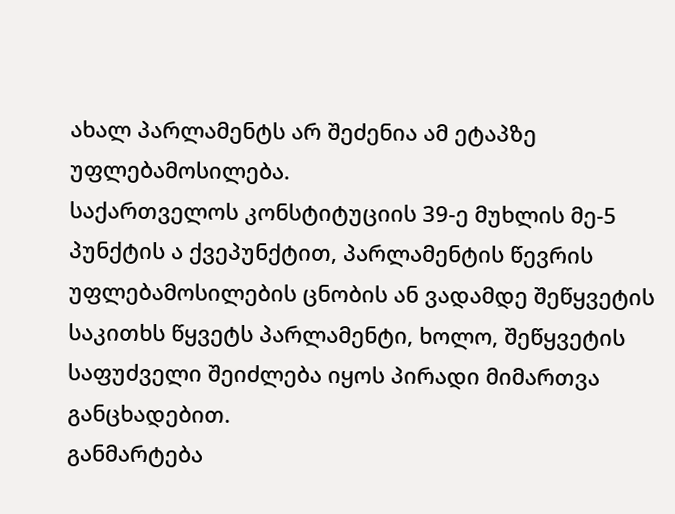ახალ პარლამენტს არ შეძენია ამ ეტაპზე უფლებამოსილება.
საქართველოს კონსტიტუციის 39-ე მუხლის მე-5 პუნქტის ა ქვეპუნქტით, პარლამენტის წევრის უფლებამოსილების ცნობის ან ვადამდე შეწყვეტის საკითხს წყვეტს პარლამენტი, ხოლო, შეწყვეტის საფუძველი შეიძლება იყოს პირადი მიმართვა განცხადებით.
განმარტება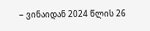− ვინაიდან 2024 წლის 26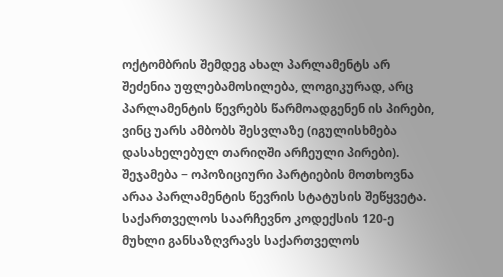ოქტომბრის შემდეგ ახალ პარლამენტს არ შეძენია უფლებამოსილება, ლოგიკურად, არც პარლამენტის წევრებს წარმოადგენენ ის პირები, ვინც უარს ამბობს შესვლაზე (იგულისხმება დასახელებულ თარიღში არჩეული პირები).
შეჯამება − ოპოზიციური პარტიების მოთხოვნა არაა პარლამენტის წევრის სტატუსის შეწყვეტა.
საქართველოს საარჩევნო კოდექსის 120-ე მუხლი განსაზღვრავს საქართველოს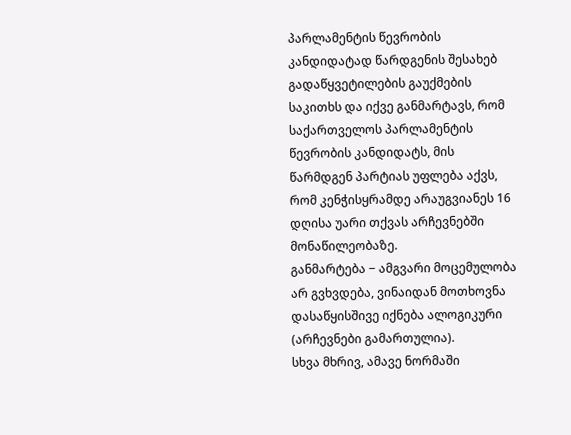პარლამენტის წევრობის კანდიდატად წარდგენის შესახებ გადაწყვეტილების გაუქმების საკითხს და იქვე განმარტავს, რომ საქართველოს პარლამენტის წევრობის კანდიდატს, მის წარმდგენ პარტიას უფლება აქვს, რომ კენჭისყრამდე არაუგვიანეს 16 დღისა უარი თქვას არჩევნებში მონაწილეობაზე.
განმარტება − ამგვარი მოცემულობა არ გვხვდება, ვინაიდან მოთხოვნა დასაწყისშივე იქნება ალოგიკური (არჩევნები გამართულია).
სხვა მხრივ, ამავე ნორმაში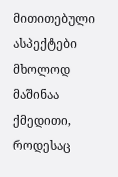მითითებული ასპექტები მხოლოდ მაშინაა ქმედითი, როდესაც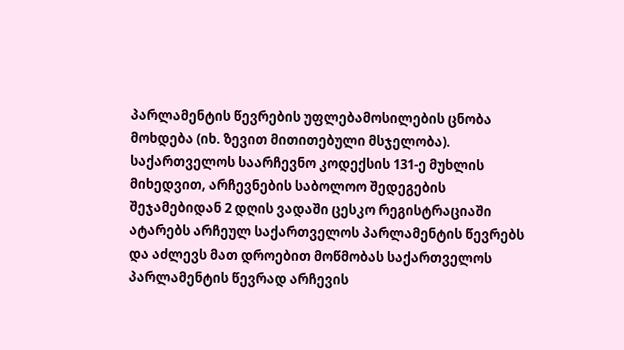პარლამენტის წევრების უფლებამოსილების ცნობა მოხდება (იხ. ზევით მითითებული მსჯელობა).
საქართველოს საარჩევნო კოდექსის 131-ე მუხლის მიხედვით, არჩევნების საბოლოო შედეგების შეჯამებიდან 2 დღის ვადაში ცესკო რეგისტრაციაში ატარებს არჩეულ საქართველოს პარლამენტის წევრებს და აძლევს მათ დროებით მოწმობას საქართველოს პარლამენტის წევრად არჩევის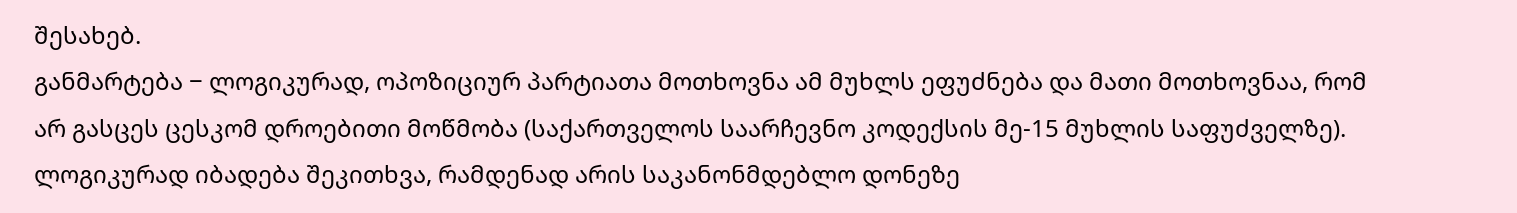შესახებ.
განმარტება − ლოგიკურად, ოპოზიციურ პარტიათა მოთხოვნა ამ მუხლს ეფუძნება და მათი მოთხოვნაა, რომ არ გასცეს ცესკომ დროებითი მოწმობა (საქართველოს საარჩევნო კოდექსის მე-15 მუხლის საფუძველზე).
ლოგიკურად იბადება შეკითხვა, რამდენად არის საკანონმდებლო დონეზე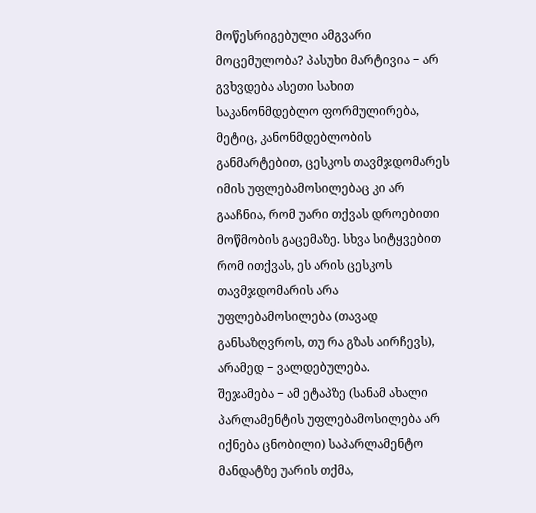მოწესრიგებული ამგვარი მოცემულობა? პასუხი მარტივია − არ გვხვდება ასეთი სახით საკანონმდებლო ფორმულირება, მეტიც, კანონმდებლობის განმარტებით, ცესკოს თავმჯდომარეს იმის უფლებამოსილებაც კი არ გააჩნია, რომ უარი თქვას დროებითი მოწმობის გაცემაზე. სხვა სიტყვებით რომ ითქვას, ეს არის ცესკოს თავმჯდომარის არა უფლებამოსილება (თავად განსაზღვროს, თუ რა გზას აირჩევს), არამედ − ვალდებულება.
შეჯამება − ამ ეტაპზე (სანამ ახალი პარლამენტის უფლებამოსილება არ იქნება ცნობილი) საპარლამენტო მანდატზე უარის თქმა,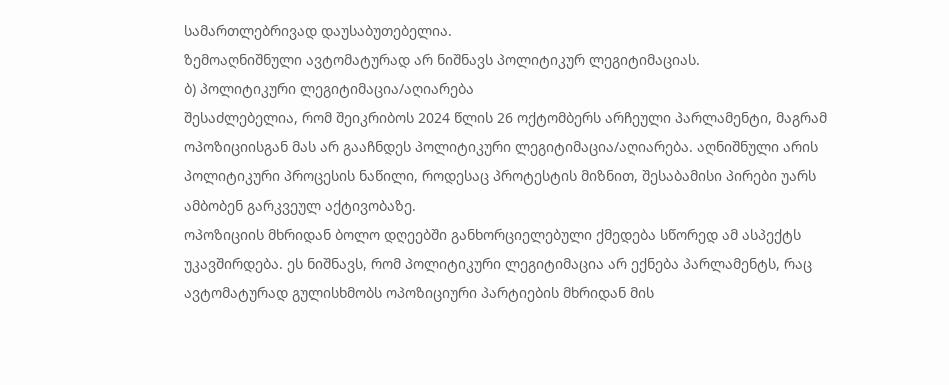სამართლებრივად დაუსაბუთებელია.
ზემოაღნიშნული ავტომატურად არ ნიშნავს პოლიტიკურ ლეგიტიმაციას.
ბ) პოლიტიკური ლეგიტიმაცია/აღიარება
შესაძლებელია, რომ შეიკრიბოს 2024 წლის 26 ოქტომბერს არჩეული პარლამენტი, მაგრამ ოპოზიციისგან მას არ გააჩნდეს პოლიტიკური ლეგიტიმაცია/აღიარება. აღნიშნული არის პოლიტიკური პროცესის ნაწილი, როდესაც პროტესტის მიზნით, შესაბამისი პირები უარს ამბობენ გარკვეულ აქტივობაზე.
ოპოზიციის მხრიდან ბოლო დღეებში განხორციელებული ქმედება სწორედ ამ ასპექტს უკავშირდება. ეს ნიშნავს, რომ პოლიტიკური ლეგიტიმაცია არ ექნება პარლამენტს, რაც ავტომატურად გულისხმობს ოპოზიციური პარტიების მხრიდან მის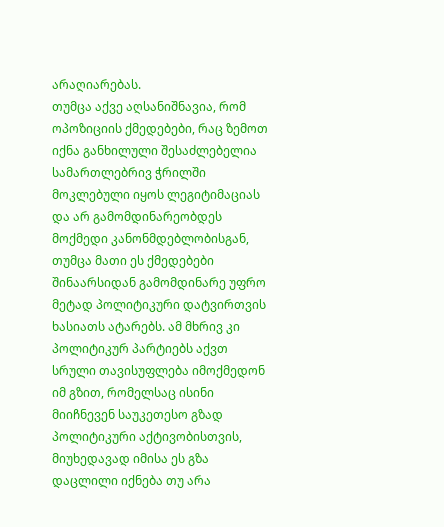არაღიარებას.
თუმცა აქვე აღსანიშნავია, რომ ოპოზიციის ქმედებები, რაც ზემოთ იქნა განხილული შესაძლებელია სამართლებრივ ჭრილში მოკლებული იყოს ლეგიტიმაციას და არ გამომდინარეობდეს მოქმედი კანონმდებლობისგან, თუმცა მათი ეს ქმედებები შინაარსიდან გამომდინარე უფრო მეტად პოლიტიკური დატვირთვის ხასიათს ატარებს. ამ მხრივ კი პოლიტიკურ პარტიებს აქვთ სრული თავისუფლება იმოქმედონ იმ გზით, რომელსაც ისინი მიიჩნევენ საუკეთესო გზად პოლიტიკური აქტივობისთვის, მიუხედავად იმისა ეს გზა დაცლილი იქნება თუ არა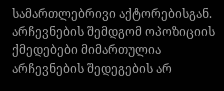სამართლებრივი აქტორებისგან. არჩევნების შემდგომ ოპოზიციის ქმედებები მიმართულია არჩევნების შედეგების არ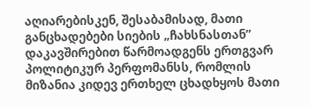აღიარებისკენ, შესაბამისად, მათი განცხადებები სიების „ჩახსნასთან” დაკავშირებით წარმოადგენს ერთგვარ პოლიტიკურ პერფომანსს, რომლის მიზანია კიდევ ერთხელ ცხადხყოს მათი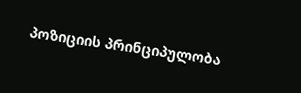პოზიციის პრინციპულობა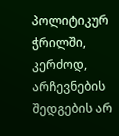პოლიტიკურ ჭრილში, კერძოდ, არჩევნების შედგების არ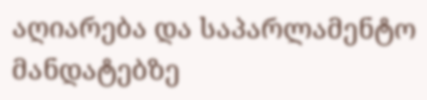აღიარება და საპარლამენტო მანდატებზე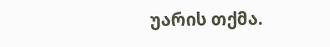უარის თქმა.